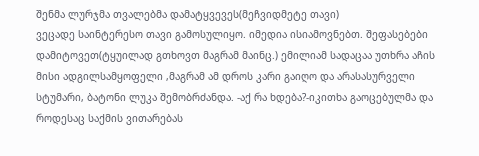შენმა ლურჯმა თვალებმა დამატყვევეს(მეჩვიდმეტე თავი)
ვეცადე საინტერესო თავი გამოსულიყო. იმედია ისიამოვნებთ. შეფასებები დამიტოვეთ(ტყუილად გთხოვთ მაგრამ მაინც.) ემილიამ სადაცაა უთხრა აჩის მისი ადგილსამყოფელი ,მაგრამ ამ დროს კარი გაიღო და არასასურველი სტუმარი, ბატონი ლუკა შემობრძანდა. -აქ რა ხდება?-იკითხა გაოცებულმა და როდესაც საქმის ვითარებას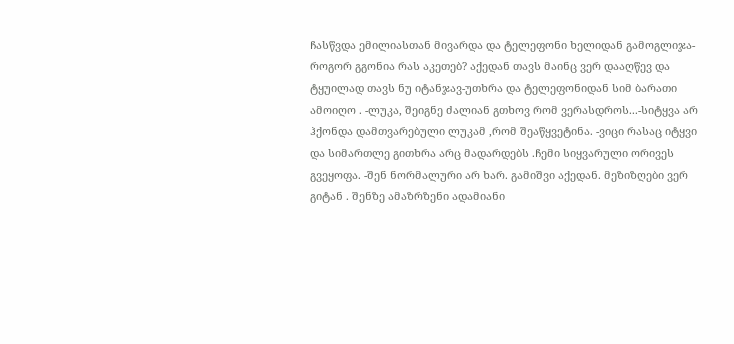ჩასწვდა ემილიასთან მივარდა და ტელეფონი ხელიდან გამოგლიჯა-როგორ გგონია რას აკეთებ? აქედან თავს მაინც ვერ დააღწევ და ტყუილად თავს ნუ იტანჯავ-უთხრა და ტელეფონიდან სიმ ბარათი ამოიღო . -ლუკა, შეიგნე ძალიან გთხოვ რომ ვერასდროს...-სიტყვა არ ჰქონდა დამთვარებული ლუკამ ,რომ შეაწყვეტინა. -ვიცი რასაც იტყვი და სიმართლე გითხრა არც მადარდებს .ჩემი სიყვარული ორივეს გვეყოფა. -შენ ნორმალური არ ხარ. გამიშვი აქედან. მეზიზღები ვერ გიტან . შენზე ამაზრზენი ადამიანი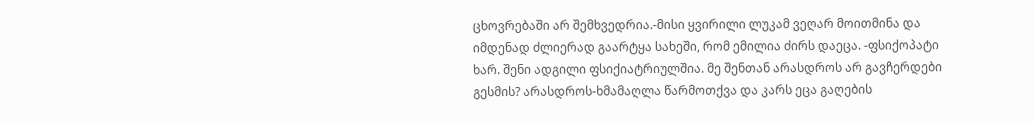ცხოვრებაში არ შემხვედრია.-მისი ყვირილი ლუკამ ვეღარ მოითმინა და იმდენად ძლიერად გაარტყა სახეში, რომ ემილია ძირს დაეცა. -ფსიქოპატი ხარ. შენი ადგილი ფსიქიატრიულშია. მე შენთან არასდროს არ გავჩერდები გესმის? არასდროს-ხმამაღლა წარმოთქვა და კარს ეცა გაღების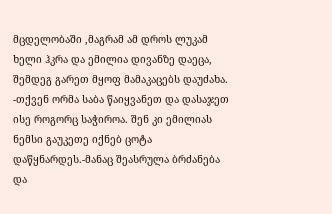მცდელობაში ,მაგრამ ამ დროს ლუკამ ხელი ჰკრა და ემილია დივანზე დაეცა, შემდეგ გარეთ მყოფ მამაკაცებს დაუძახა. -თქვენ ორმა საბა წაიყვანეთ და დასაჯეთ ისე როგორც საჭიროა. შენ კი ემილიას ნემსი გაუკეთე იქნებ ცოტა დაწყნარდეს.-მანაც შეასრულა ბრძანება და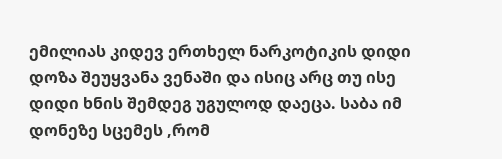ემილიას კიდევ ერთხელ ნარკოტიკის დიდი დოზა შეუყვანა ვენაში და ისიც არც თუ ისე დიდი ხნის შემდეგ უგულოდ დაეცა. საბა იმ დონეზე სცემეს ,რომ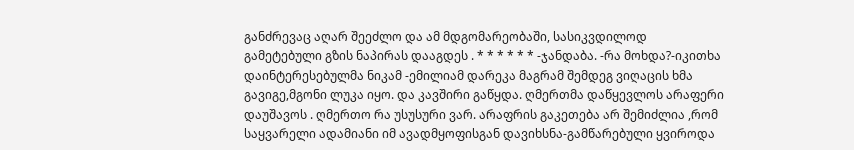განძრევაც აღარ შეეძლო და ამ მდგომარეობაში, სასიკვდილოდ გამეტებული გზის ნაპირას დააგდეს . * * * * * * -ჯანდაბა. -რა მოხდა?-იკითხა დაინტერესებულმა ნიკამ -ემილიამ დარეკა მაგრამ შემდეგ ვიღაცის ხმა გავიგე,მგონი ლუკა იყო. და კავშირი გაწყდა. ღმერთმა დაწყევლოს არაფერი დაუშავოს . ღმერთო რა უსუსური ვარ. არაფრის გაკეთება არ შემიძლია ,რომ საყვარელი ადამიანი იმ ავადმყოფისგან დავიხსნა-გამწარებული ყვიროდა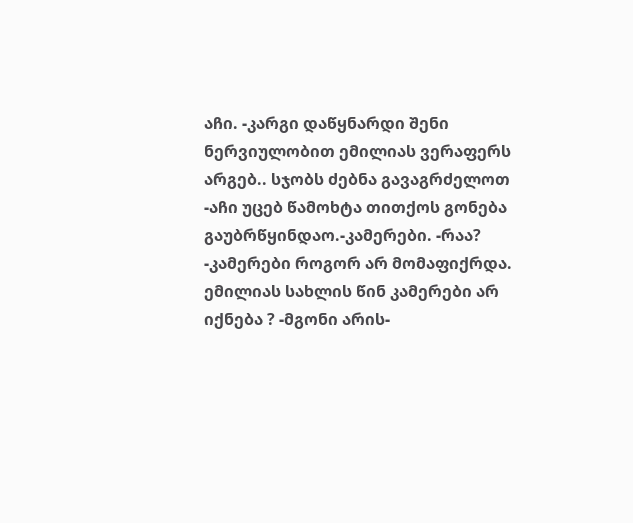აჩი. -კარგი დაწყნარდი შენი ნერვიულობით ემილიას ვერაფერს არგებ.. სჯობს ძებნა გავაგრძელოთ -აჩი უცებ წამოხტა თითქოს გონება გაუბრწყინდაო.-კამერები. -რაა? -კამერები როგორ არ მომაფიქრდა. ემილიას სახლის წინ კამერები არ იქნება ? -მგონი არის-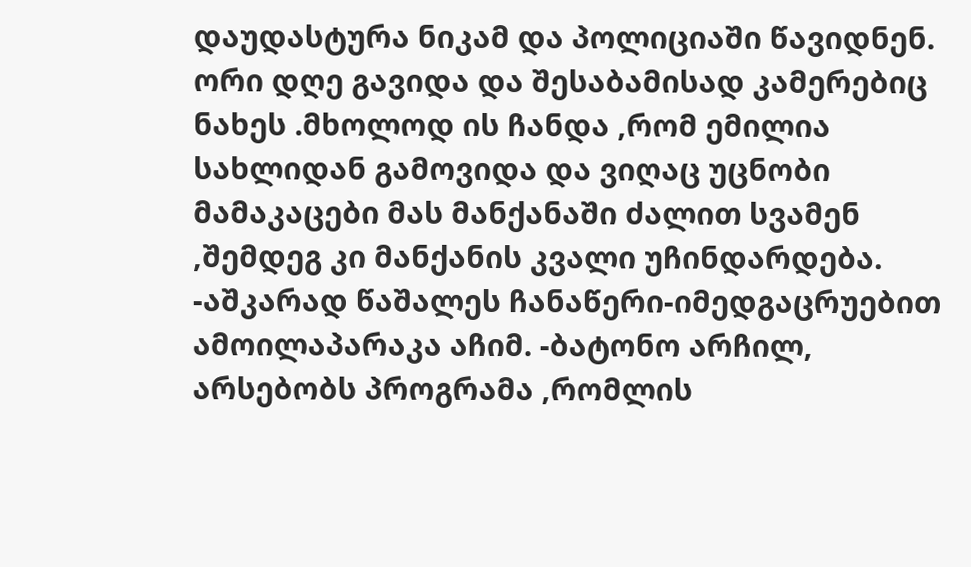დაუდასტურა ნიკამ და პოლიციაში წავიდნენ. ორი დღე გავიდა და შესაბამისად კამერებიც ნახეს .მხოლოდ ის ჩანდა ,რომ ემილია სახლიდან გამოვიდა და ვიღაც უცნობი მამაკაცები მას მანქანაში ძალით სვამენ ,შემდეგ კი მანქანის კვალი უჩინდარდება. -აშკარად წაშალეს ჩანაწერი-იმედგაცრუებით ამოილაპარაკა აჩიმ. -ბატონო არჩილ, არსებობს პროგრამა ,რომლის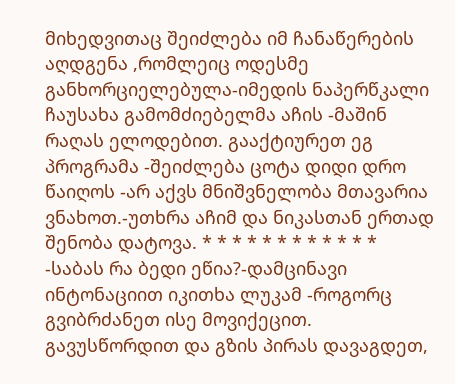მიხედვითაც შეიძლება იმ ჩანაწერების აღდგენა ,რომლეიც ოდესმე განხორციელებულა-იმედის ნაპერწკალი ჩაუსახა გამომძიებელმა აჩის -მაშინ რაღას ელოდებით. გააქტიურეთ ეგ პროგრამა -შეიძლება ცოტა დიდი დრო წაიღოს -არ აქვს მნიშვნელობა მთავარია ვნახოთ.-უთხრა აჩიმ და ნიკასთან ერთად შენობა დატოვა. * * * * * * * * * * * * -საბას რა ბედი ეწია?-დამცინავი ინტონაციით იკითხა ლუკამ -როგორც გვიბრძანეთ ისე მოვიქეცით. გავუსწორდით და გზის პირას დავაგდეთ,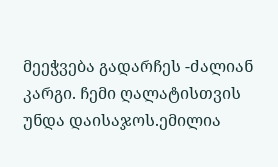მეეჭვება გადარჩეს -ძალიან კარგი. ჩემი ღალატისთვის უნდა დაისაჯოს.ემილია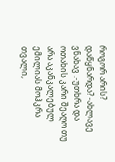როგორ არის? დაწყნარდა? -ახლავე ვნახავ .-უთხრა და ოთახის კარი შეაღო თუ არა აკანკალებულ ემილიას მოჰკრა თვალი,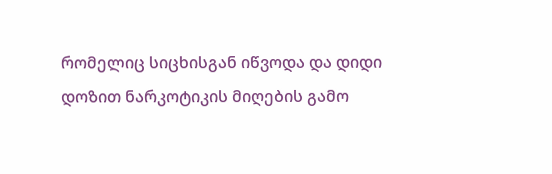რომელიც სიცხისგან იწვოდა და დიდი დოზით ნარკოტიკის მიღების გამო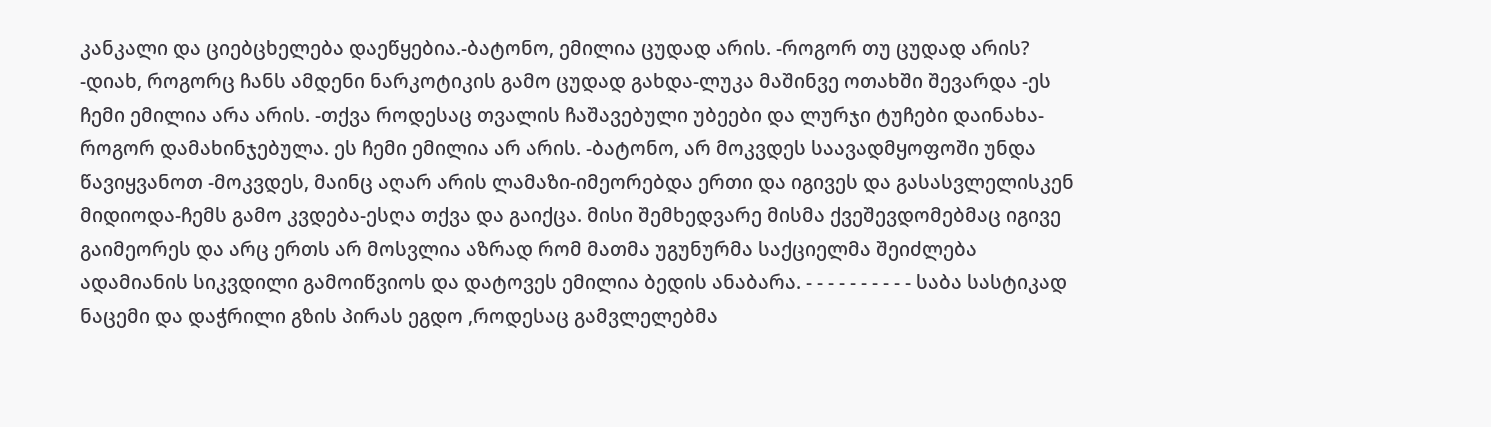კანკალი და ციებცხელება დაეწყებია.-ბატონო, ემილია ცუდად არის. -როგორ თუ ცუდად არის? -დიახ, როგორც ჩანს ამდენი ნარკოტიკის გამო ცუდად გახდა-ლუკა მაშინვე ოთახში შევარდა -ეს ჩემი ემილია არა არის. -თქვა როდესაც თვალის ჩაშავებული უბეები და ლურჯი ტუჩები დაინახა-როგორ დამახინჯებულა. ეს ჩემი ემილია არ არის. -ბატონო, არ მოკვდეს საავადმყოფოში უნდა წავიყვანოთ -მოკვდეს, მაინც აღარ არის ლამაზი-იმეორებდა ერთი და იგივეს და გასასვლელისკენ მიდიოდა-ჩემს გამო კვდება-ესღა თქვა და გაიქცა. მისი შემხედვარე მისმა ქვეშევდომებმაც იგივე გაიმეორეს და არც ერთს არ მოსვლია აზრად რომ მათმა უგუნურმა საქციელმა შეიძლება ადამიანის სიკვდილი გამოიწვიოს და დატოვეს ემილია ბედის ანაბარა. - - - - - - - - - - საბა სასტიკად ნაცემი და დაჭრილი გზის პირას ეგდო ,როდესაც გამვლელებმა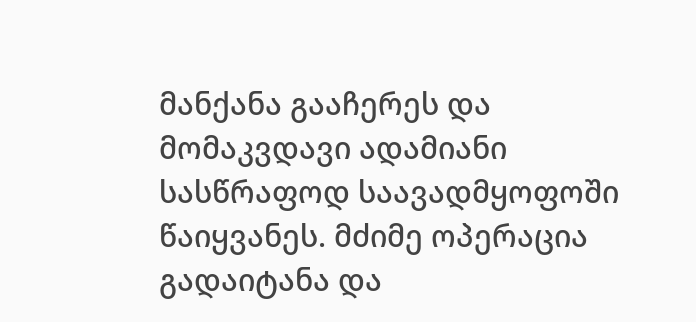მანქანა გააჩერეს და მომაკვდავი ადამიანი სასწრაფოდ საავადმყოფოში წაიყვანეს. მძიმე ოპერაცია გადაიტანა და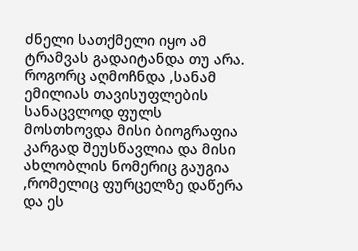ძნელი სათქმელი იყო ამ ტრამვას გადაიტანდა თუ არა. როგორც აღმოჩნდა ,სანამ ემილიას თავისუფლების სანაცვლოდ ფულს მოსთხოვდა მისი ბიოგრაფია კარგად შეუსწავლია და მისი ახლობლის ნომერიც გაუგია ,რომელიც ფურცელზე დაწერა და ეს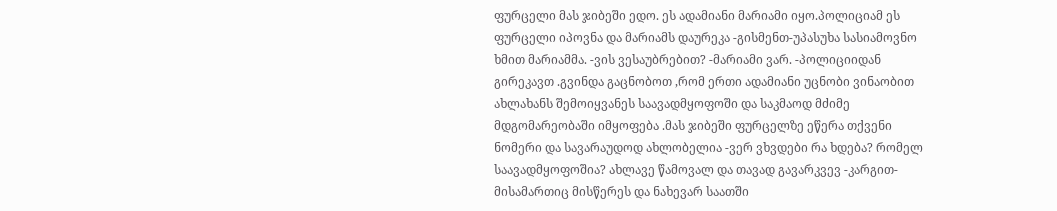ფურცელი მას ჯიბეში ედო. ეს ადამიანი მარიამი იყო.პოლიციამ ეს ფურცელი იპოვნა და მარიამს დაურეკა -გისმენთ-უპასუხა სასიამოვნო ხმით მარიამმა. -ვის ვესაუბრებით? -მარიამი ვარ. -პოლიციიდან გირეკავთ .გვინდა გაცნობოთ ,რომ ერთი ადამიანი უცნობი ვინაობით ახლახანს შემოიყვანეს საავადმყოფოში და საკმაოდ მძიმე მდგომარეობაში იმყოფება .მას ჯიბეში ფურცელზე ეწერა თქვენი ნომერი და სავარაუდოდ ახლობელია -ვერ ვხვდები რა ხდება? რომელ საავადმყოფოშია? ახლავე წამოვალ და თავად გავარკვევ -კარგით-მისამართიც მისწერეს და ნახევარ საათში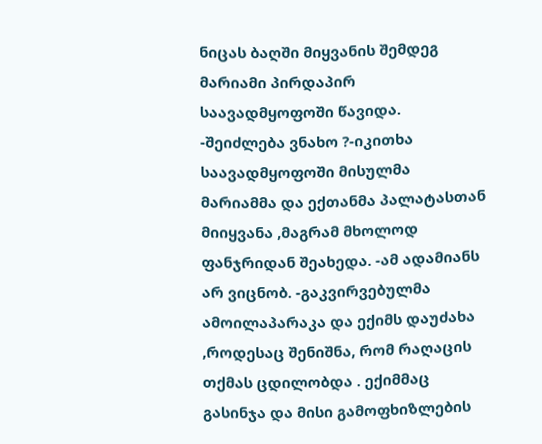ნიცას ბაღში მიყვანის შემდეგ მარიამი პირდაპირ საავადმყოფოში წავიდა. -შეიძლება ვნახო ?-იკითხა საავადმყოფოში მისულმა მარიამმა და ექთანმა პალატასთან მიიყვანა ,მაგრამ მხოლოდ ფანჯრიდან შეახედა. -ამ ადამიანს არ ვიცნობ. -გაკვირვებულმა ამოილაპარაკა და ექიმს დაუძახა ,როდესაც შენიშნა, რომ რაღაცის თქმას ცდილობდა . ექიმმაც გასინჯა და მისი გამოფხიზლების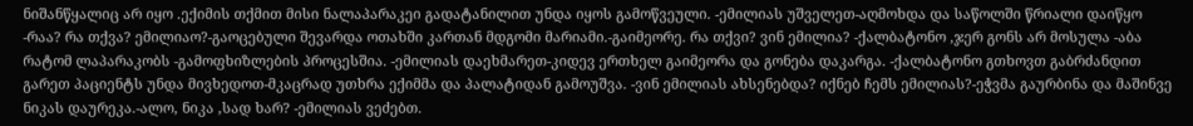ნიშანწყალიც არ იყო .ექიმის თქმით მისი ნალაპარაკეი გადატანილით უნდა იყოს გამოწვეული. -ემილიას უშველეთ-აღმოხდა და საწოლში წრიალი დაიწყო -რაა? რა თქვა? ემილიაო?-გაოცებული შევარდა ოთახში კართან მდგომი მარიამი.-გაიმეორე. რა თქვი? ვინ ემილია? -ქალბატონო ,ჯერ გონს არ მოსულა -აბა რატომ ლაპარაკობს -გამოფხიზლების პროცესშია. -ემილიას დაეხმარეთ-კიდევ ერთხელ გაიმეორა და გონება დაკარგა. -ქალბატონო გთხოვთ გაბრძანდით გარეთ პაციენტს უნდა მივხედოთ-მკაცრად უთხრა ექიმმა და პალატიდან გამოუშვა. -ვინ ემილიას ახსენებდა? იქნებ ჩემს ემილიას?-ეჭვმა გაურბინა და მაშინვე ნიკას დაურეკა.-ალო, ნიკა ,სად ხარ? -ემილიას ვეძებთ.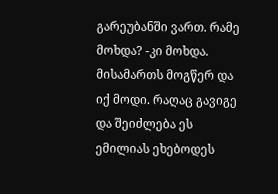გარეუბანში ვართ. რამე მოხდა? -კი მოხდა. მისამართს მოგწერ და იქ მოდი. რაღაც გავიგე და შეიძლება ეს ემილიას ეხებოდეს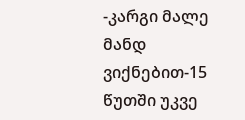-კარგი მალე მანდ ვიქნებით-15 წუთში უკვე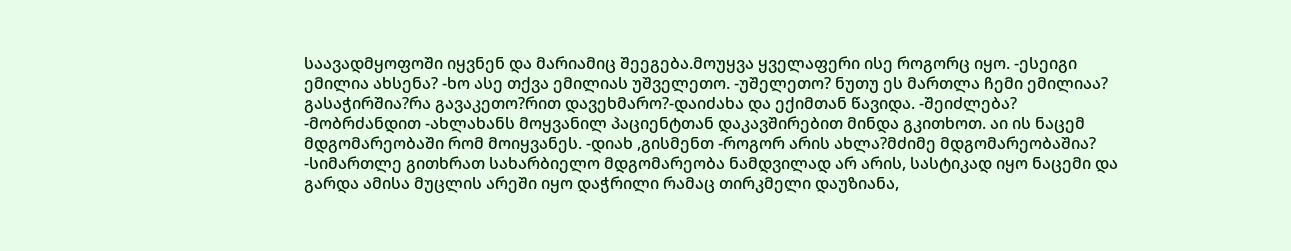საავადმყოფოში იყვნენ და მარიამიც შეეგება.მოუყვა ყველაფერი ისე როგორც იყო. -ესეიგი ემილია ახსენა? -ხო ასე თქვა ემილიას უშველეთო. -უშელეთო? ნუთუ ეს მართლა ჩემი ემილიაა? გასაჭირშია?რა გავაკეთო?რით დავეხმარო?-დაიძახა და ექიმთან წავიდა. -შეიძლება? -მობრძანდით -ახლახანს მოყვანილ პაციენტთან დაკავშირებით მინდა გკითხოთ. აი ის ნაცემ მდგომარეობაში რომ მოიყვანეს. -დიახ ,გისმენთ -როგორ არის ახლა?მძიმე მდგომარეობაშია? -სიმართლე გითხრათ სახარბიელო მდგომარეობა ნამდვილად არ არის, სასტიკად იყო ნაცემი და გარდა ამისა მუცლის არეში იყო დაჭრილი რამაც თირკმელი დაუზიანა,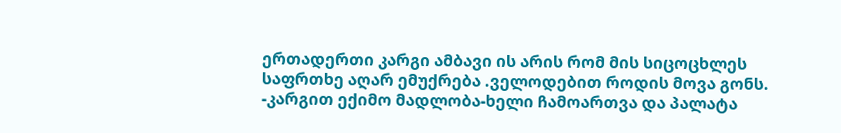ერთადერთი კარგი ამბავი ის არის რომ მის სიცოცხლეს საფრთხე აღარ ემუქრება .ველოდებით როდის მოვა გონს. -კარგით ექიმო მადლობა-ხელი ჩამოართვა და პალატა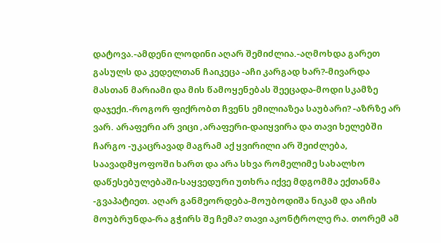დატოვა.-ამდენი ლოდინი აღარ შემიძლია.-აღმოხდა გარეთ გასულს და კედელთან ჩაიკეცა -აჩი კარგად ხარ?-მივარდა მასთან მარიამი და მის წამოყენებას შეეცადა-მოდი სკამზე დაჯექი.-როგორ ფიქრობთ ჩვენს ემილიაზეა საუბარი? -აზრზე არ ვარ. არაფერი არ ვიცი ,არაფერი-დაიყვირა და თავი ხელებში ჩარგო -უკაცრავად მაგრამ აქ ყვირილი არ შეიძლება, საავადმყოფოში ხართ და არა სხვა რომელიმე სახალხო დაწესებულებაში-საყვედური უთხრა იქვე მდგომმა ექთანმა -გვაპატიეთ. აღარ განმეორდება-მოუბოდიშა ნიკამ და აჩის მოუბრუნდა-რა გჭირს შე ჩემა? თავი აკონტროლე რა. თორემ ამ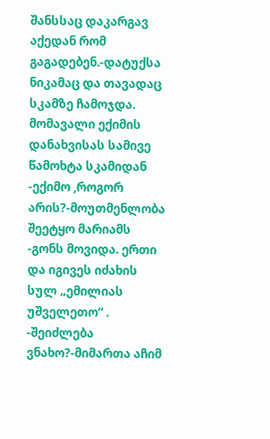შანსსაც დაკარგავ აქედან რომ გაგადებენ.-დატუქსა ნიკამაც და თავადაც სკამზე ჩამოჯდა. მომავალი ექიმის დანახვისას სამივე წამოხტა სკამიდან -ექიმო ,როგორ არის?-მოუთმენლობა შეეტყო მარიამს -გონს მოვიდა. ერთი და იგივეს იძახის სულ „ემილიას უშველეთო“ . -შეიძლება ვნახო?-მიმართა აჩიმ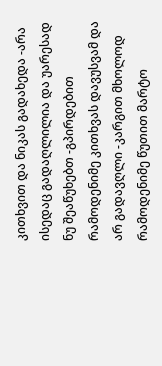კითხვით და ნიკას გადახედა -არა ისედაც გადაღლილია და უარესად ნუ შეაწუხებთ -გპირდებით რამოდენიმე კითხვას დავუსვამ და არ გადავღლი -კარგით მხოლოდ რამოდენიმე წუთით მარტო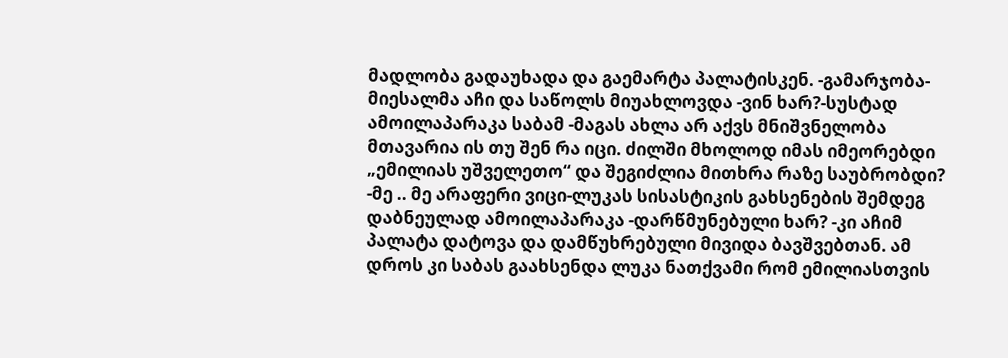მადლობა გადაუხადა და გაემარტა პალატისკენ. -გამარჯობა-მიესალმა აჩი და საწოლს მიუახლოვდა -ვინ ხარ?-სუსტად ამოილაპარაკა საბამ -მაგას ახლა არ აქვს მნიშვნელობა მთავარია ის თუ შენ რა იცი. ძილში მხოლოდ იმას იმეორებდი „ემილიას უშველეთო“ და შეგიძლია მითხრა რაზე საუბრობდი? -მე .. მე არაფერი ვიცი-ლუკას სისასტიკის გახსენების შემდეგ დაბნეულად ამოილაპარაკა -დარწმუნებული ხარ? -კი აჩიმ პალატა დატოვა და დამწუხრებული მივიდა ბავშვებთან. ამ დროს კი საბას გაახსენდა ლუკა ნათქვამი რომ ემილიასთვის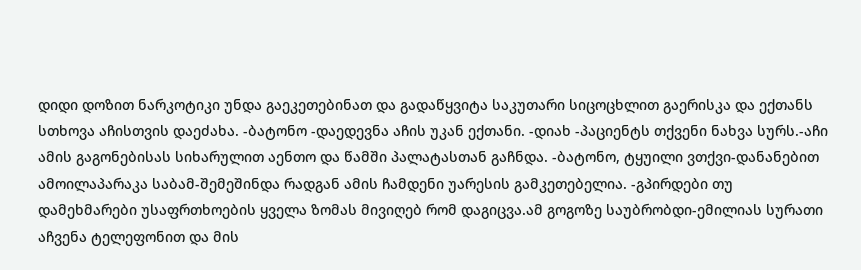დიდი დოზით ნარკოტიკი უნდა გაეკეთებინათ და გადაწყვიტა საკუთარი სიცოცხლით გაერისკა და ექთანს სთხოვა აჩისთვის დაეძახა. -ბატონო -დაედევნა აჩის უკან ექთანი. -დიახ -პაციენტს თქვენი ნახვა სურს.-აჩი ამის გაგონებისას სიხარულით აენთო და წამში პალატასთან გაჩნდა. -ბატონო, ტყუილი ვთქვი-დანანებით ამოილაპარაკა საბამ-შემეშინდა რადგან ამის ჩამდენი უარესის გამკეთებელია. -გპირდები თუ დამეხმარები უსაფრთხოების ყველა ზომას მივიღებ რომ დაგიცვა.ამ გოგოზე საუბრობდი-ემილიას სურათი აჩვენა ტელეფონით და მის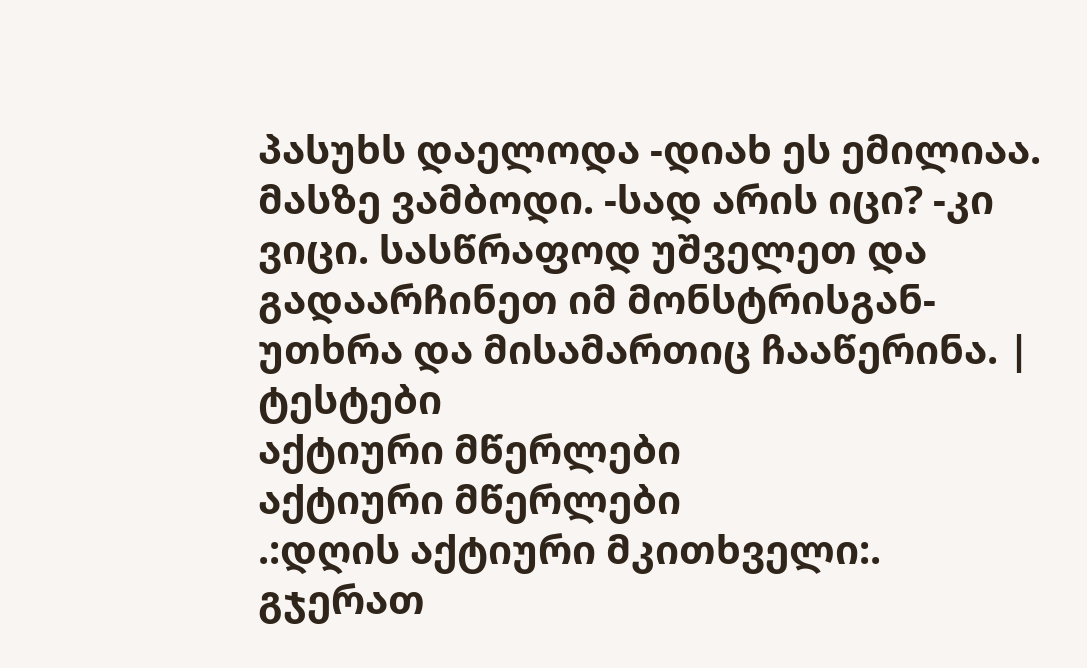პასუხს დაელოდა -დიახ ეს ემილიაა. მასზე ვამბოდი. -სად არის იცი? -კი ვიცი. სასწრაფოდ უშველეთ და გადაარჩინეთ იმ მონსტრისგან-უთხრა და მისამართიც ჩააწერინა. |
ტესტები
აქტიური მწერლები
აქტიური მწერლები
.:დღის აქტიური მკითხველი:.
გჯერათ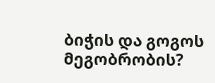ბიჭის და გოგოს მეგობრობის?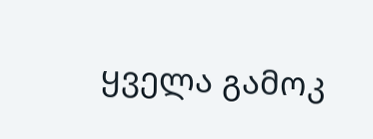ყველა გამოკ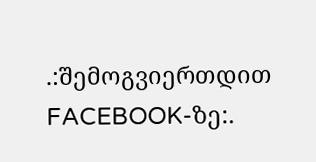.:შემოგვიერთდით FACEBOOK-ზე:.